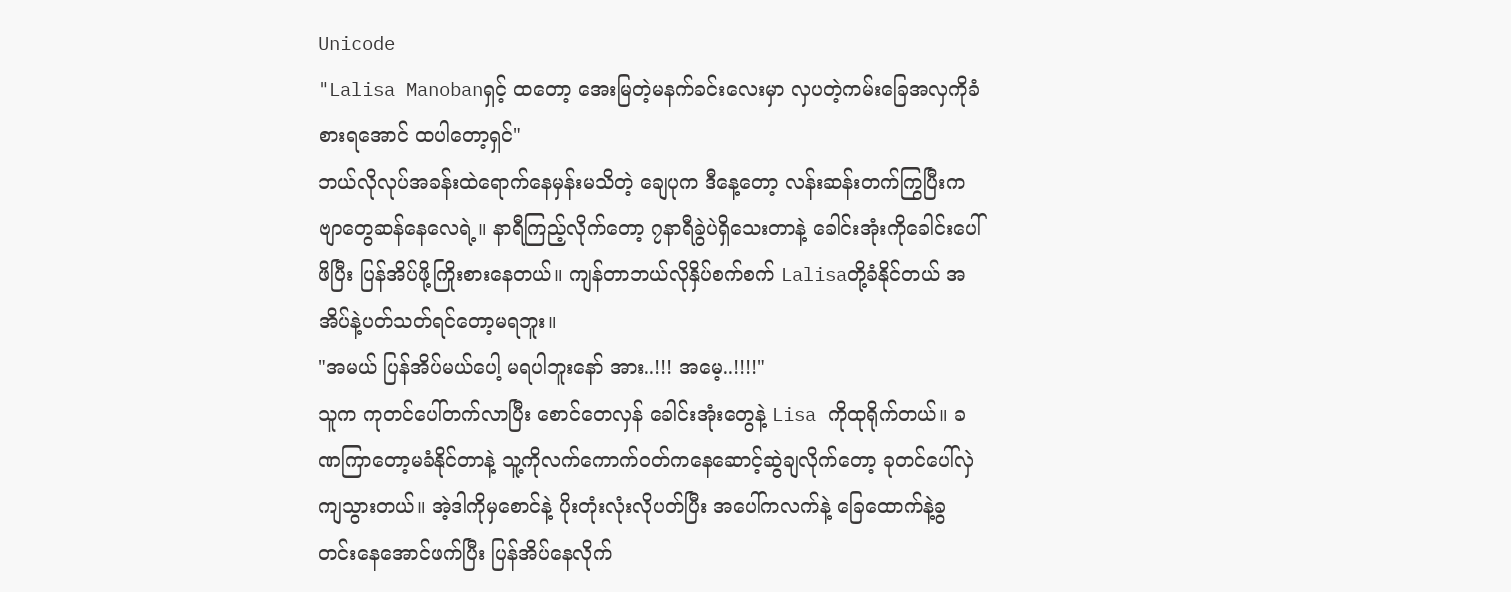Unicode
"Lalisa Manobanရှင့် ထတော့ အေးမြတဲ့မနက်ခင်းလေးမှာ လှပတဲ့ကမ်းခြေအလှကိုခံစားရအောင် ထပါတော့ရှင်"
ဘယ်လိုလုပ်အခန်းထဲရောက်နေမှန်းမသိတဲ့ ချေပုက ဒီနေ့တော့ လန်းဆန်းတက်ကြွပြီးကဗျာတွေဆန်နေလေရဲ့။ နာရီကြည့်လိုက်တော့ ၇နာရီခွဲပဲရှိသေးတာနဲ့ ခေါင်းအုံးကိုခေါင်းပေါ်ဖိပြီး ပြန်အိပ်ဖို့ကြိုးစားနေတယ်။ ကျန်တာဘယ်လိုနှိပ်စက်စက် Lalisaတို့ခံနိုင်တယ် အအိပ်နဲ့ပတ်သတ်ရင်တော့မရဘူး။
"အမယ် ပြန်အိပ်မယ်ပေါ့ မရပါဘူးနော် အား..!!! အမေ့..!!!!"
သူက ကုတင်ပေါ်တက်လာပြီး စောင်တေလှန် ခေါင်းအုံးတွေနဲ့ Lisa ကိုထုရိုက်တယ်။ ခဏကြာတော့မခံနိုင်တာနဲ့ သူ့ကိုလက်ကောက်ဝတ်ကနေဆောင့်ဆွဲချလိုက်တော့ ခုတင်ပေါ်လှဲကျသွားတယ်။ အဲ့ဒါကိုမှစောင်နဲ့ ပိုးတုံးလုံးလိုပတ်ပြီး အပေါ်ကလက်နဲ့ ခြေထောက်နဲ့ခွ တင်းနေအောင်ဖက်ပြီး ပြန်အိပ်နေလိုက်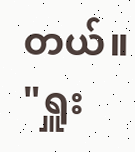တယ်။
"ရှူး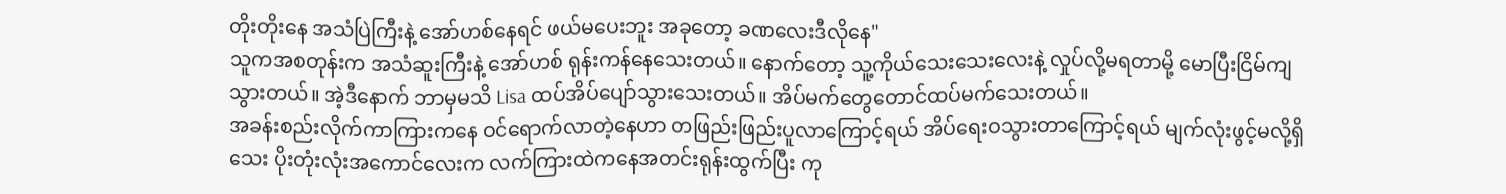တိုးတိုးနေ အသံပြဲကြီးနဲ့ အော်ဟစ်နေရင် ဖယ်မပေးဘူး အခုတော့ ခဏလေးဒီလိုနေ"
သူကအစတုန်းက အသံဆူးကြီးနဲ့ အော်ဟစ် ရုန်းကန်နေသေးတယ်။ နောက်တော့ သူ့ကိုယ်သေးသေးလေးနဲ့ လှုပ်လို့မရတာမို့ မောပြီးငြိမ်ကျသွားတယ်။ အဲ့ဒီနောက် ဘာမှမသိ Lisa ထပ်အိပ်ပျော်သွားသေးတယ်။ အိပ်မက်တွေတောင်ထပ်မက်သေးတယ်။
အခန်းစည်းလိုက်ကာကြားကနေ ဝင်ရောက်လာတဲ့နေဟာ တဖြည်းဖြည်းပူလာကြောင့်ရယ် အိပ်ရေးဝသွားတာကြောင့်ရယ် မျက်လုံးဖွင့်မလို့ရှိသေး ပိုးတုံးလုံးအကောင်လေးက လက်ကြားထဲကနေအတင်းရုန်းထွက်ပြီး ကု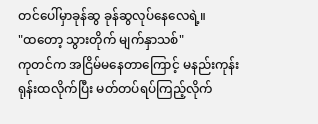တင်ပေါ်မှာခုန်ဆွ ခုန်ဆွလုပ်နေလေရဲ့။
"ထတော့ သွားတိုက် မျက်နှာသစ်"
ကုတင်က အငြိမ်မနေတာကြောင့် မနည်းကုန်းရုန်းထလိုက်ပြီး မတ်တပ်ရပ်ကြည့်လိုက်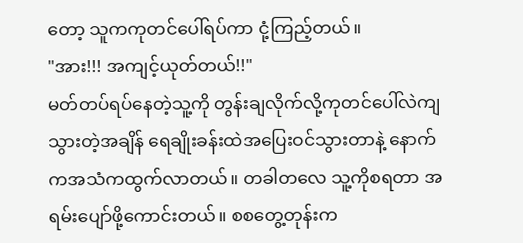တော့ သူကကုတင်ပေါ်ရပ်ကာ ငုံ့ကြည့်တယ်။
"အား!!! အကျင့်ယုတ်တယ်!!"
မတ်တပ်ရပ်နေတဲ့သူ့ကို တွန်းချလိုက်လို့ကုတင်ပေါ်လဲကျသွားတဲ့အချိန် ရေချိုးခန်းထဲအပြေးဝင်သွားတာနဲ့ နောက်ကအသံကထွက်လာတယ်။ တခါတလေ သူ့ကိုစရတာ အရမ်းပျော်ဖို့ကောင်းတယ်။ စစတွေ့တုန်းက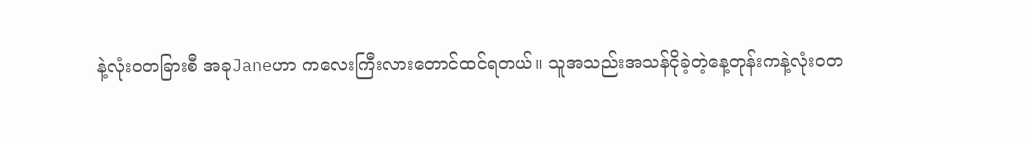နဲ့လုံးဝတခြားစီ အခုJaneဟာ ကလေးကြီးလားတောင်ထင်ရတယ်။ သူအသည်းအသန်ငိုခဲ့တဲ့နေ့တုန်းကနဲ့လုံးဝတ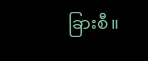ခြားစီ။